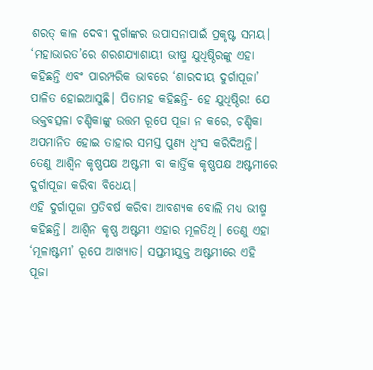ଶରତ୍ କାଳ ଦେବୀ ଦୁର୍ଗାଙ୍କର ଉପାସନାପାଇଁ ପ୍ରକୃଷ୍ଟ ସମୟ। ‘ମହାଭାରତ’ରେ ଶରଶଯ୍ୟାଶାୟୀ ଭୀଷ୍ମ ଯୁଧିଷ୍ଠିରଙ୍କୁ ଏହା କହିଛନ୍ତି ଏବଂ ପାରମ୍ପରିକ ଭାବରେ ‘ଶାରଦୀୟ ଦୁର୍ଗାପୂଜା’ ପାଳିତ ହୋଇଆସୁଛି। ପିତାମହ କହିଛନ୍ତି- ହେ ଯୁଧିଷ୍ଠିର! ଯେ ଭକ୍ତବତ୍ସଳା ଚଣ୍ଡିକାଙ୍କୁ ଉତ୍ତମ ରୂପେ ପୂଜା ନ କରେ, ଚଣ୍ଡିକା ଅପମାନିତ ହୋଇ ତାହାର ସମସ୍ତ ପୁଣ୍ୟ ଧ୍ୱଂସ କରିଦିଅନ୍ତି। ତେଣୁ ଆଶ୍ୱିନ କୃଷ୍ଣପକ୍ଷ ଅଷ୍ଟମୀ ବା କାର୍ତ୍ତିକ କୃଷ୍ଣପକ୍ଷ ଅଷ୍ଟମୀରେ ଦୁର୍ଗାପୂଜା କରିବା ବିଧେୟ।
ଏହି ଦୁର୍ଗାପୂଜା ପ୍ରତିବର୍ଷ କରିବା ଆବଶ୍ୟକ ବୋଲି ମଧ୍ୟ ଭୀଷ୍ମ କହିଛନ୍ତି। ଆଶ୍ୱିନ କୃଷ୍ଣ ଅଷ୍ଟମୀ ଏହାର ମୂଳତିଥି। ତେଣୁ ଏହା ‘ମୂଳାଷ୍ଟମୀ’ ରୂପେ ଆଖ୍ୟାତ। ସପ୍ତମୀଯୁକ୍ତ ଅଷ୍ଟମୀରେ ଏହି ପୂଜା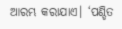ଆରମ୍ଭ କରାଯାଏ। ‘ପଣ୍ଡିତ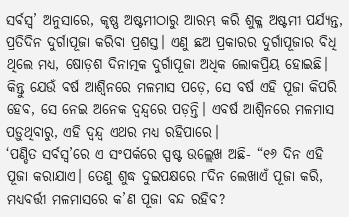ସର୍ବସ୍ୱ’ ଅନୁସାରେ, କୃଷ୍ଣ ଅଷ୍ଟମୀଠାରୁ ଆରମ୍ଭ କରି ଶୁକ୍ଳ ଅଷ୍ଟମୀ ପର୍ଯ୍ୟନ୍ତ, ପ୍ରତିଦିନ ଦୁର୍ଗାପୂଜା କରିବା ପ୍ରଶସ୍ତ। ଏଣୁ ଛଅ ପ୍ରକାରର ଦୁର୍ଗାପୂଜାର ବିଧି ଥିଲେ ମଧ୍ୟ, ଷୋଡ଼ଶ ଦିନାତ୍ମକ ଦୁର୍ଗାପୂଜା ଅଧିକ ଲୋକପ୍ରିୟ ହୋଇଛି।
କିନ୍ତୁ ଯେଉଁ ବର୍ଷ ଆଶ୍ୱିନରେ ମଳମାସ ପଡ଼େ, ସେ ବର୍ଷ ଏହି ପୂଜା କିପରି ହେବ, ସେ ନେଇ ଅନେକ ଦ୍ୱନ୍ଦ୍ୱରେ ପଡ଼ନ୍ତି। ଏବର୍ଷ ଆଶ୍ୱିନରେ ମଳମାସ ପଡ଼ୁଥିବାରୁ, ଏହି ଦ୍ୱନ୍ଦ୍ୱ ଏଥର ମଧ୍ୟ ରହିପାରେ।
‘ପଣ୍ଡିତ ସର୍ବସ୍ୱ’ରେ ଏ ସଂପର୍କରେ ସ୍ପଷ୍ଟ ଉଲ୍ଲେଖ ଅଛି- “୧୬ ଦିନ ଏହି ପୂଜା କରାଯାଏ। ତେଣୁ ଶୁଦ୍ଧ ଦୁଇପକ୍ଷରେ ୮ଦିନ ଲେଖାଏଁ ପୂଜା କରି, ମଧ୍ୟବର୍ତ୍ତୀ ମଳମାସରେ କ’ଣ ପୂଜା ବନ୍ଦ ରହିବ?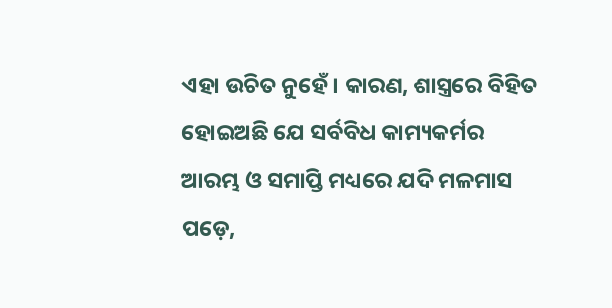ଏହା ଉଚିତ ନୁହେଁ। କାରଣ, ଶାସ୍ତ୍ରରେ ବିହିତ ହୋଇଅଛି ଯେ ସର୍ବବିଧ କାମ୍ୟକର୍ମର ଆରମ୍ଭ ଓ ସମାପ୍ତି ମଧ୍ୟରେ ଯଦି ମଳମାସ ପଡ଼େ,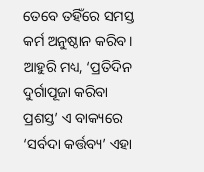ତେବେ ତହିଁରେ ସମସ୍ତ କର୍ମ ଅନୁଷ୍ଠାନ କରିବ।
ଆହୁରି ମଧ୍ୟ, ‘ପ୍ରତିଦିନ ଦୁର୍ଗାପୂଜା କରିବା ପ୍ରଶସ୍ତ’ ଏ ବାକ୍ୟରେ ‘ସର୍ବଦା କର୍ତ୍ତବ୍ୟ’ ଏହା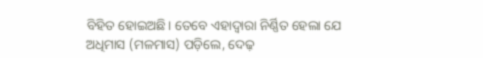ବିହିତ ହୋଇଅଛି। ତେବେ ଏହାଦ୍ୱାରା ନିର୍ଣ୍ଣିତ ହେଲା ଯେ ଅଧିମାସ (ମଳମାସ) ପଡ଼ିଲେ, ଦେଢ଼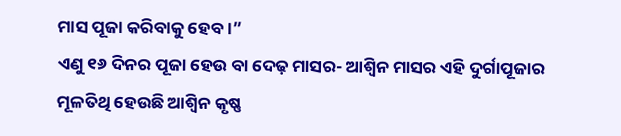ମାସ ପୂଜା କରିବାକୁ ହେବ।”
ଏଣୁ ୧୬ ଦିନର ପୂଜା ହେଉ ବା ଦେଢ଼ ମାସର- ଆଶ୍ୱିନ ମାସର ଏହି ଦୁର୍ଗାପୂଜାର ମୂଳତିଥି ହେଉଛି ଆଶ୍ୱିନ କୃଷ୍ଣ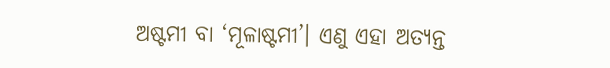ଅଷ୍ଟମୀ ବା ‘ମୂଳାଷ୍ଟମୀ’। ଏଣୁ ଏହା ଅତ୍ୟନ୍ତ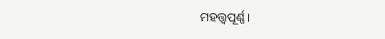ମହତ୍ତ୍ୱପୂର୍ଣ୍ଣ।